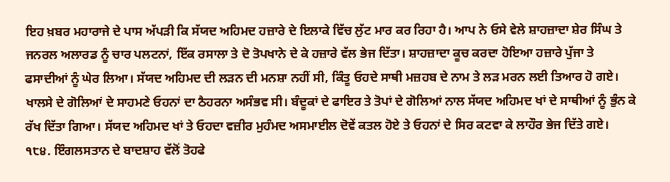ਇਹ ਖ਼ਬਰ ਮਹਾਰਾਜੇ ਦੇ ਪਾਸ ਅੱਪੜੀ ਕਿ ਸੱਯਦ ਅਹਿਮਦ ਹਜ਼ਾਰੇ ਦੇ ਇਲਾਕੇ ਵਿੱਚ ਲੁੱਟ ਮਾਰ ਕਰ ਰਿਹਾ ਹੈ। ਆਪ ਨੇ ਓਸੇ ਵੇਲੇ ਸ਼ਾਹਜ਼ਾਦਾ ਸ਼ੇਰ ਸਿੰਘ ਤੇ ਜਨਰਲ ਅਲਾਰਡ ਨੂੰ ਚਾਰ ਪਲਟਨਾਂ, ਇੱਕ ਰਸਾਲਾ ਤੇ ਦੋ ਤੋਪਖਾਨੇ ਦੇ ਕੇ ਹਜ਼ਾਰੇ ਵੱਲ ਭੇਜ ਦਿੱਤਾ। ਸ਼ਾਹਜ਼ਾਦਾ ਕੂਚ ਕਰਦਾ ਹੋਇਆ ਹਜ਼ਾਰੇ ਪੁੱਜਾ ਤੇ ਫਸਾਦੀਆਂ ਨੂੰ ਘੇਰ ਲਿਆ। ਸੱਯਦ ਅਹਿਮਦ ਦੀ ਲੜਨ ਦੀ ਮਨਸ਼ਾ ਨਹੀਂ ਸੀ, ਕਿੰਤੂ ਓਹਦੇ ਸਾਥੀ ਮਜ਼ਹਬ ਦੇ ਨਾਮ ਤੇ ਲੜ ਮਰਨ ਲਈ ਤਿਆਰ ਹੋ ਗਏ। ਖਾਲਸੇ ਦੇ ਗੋਲਿਆਂ ਦੇ ਸਾਹਮਣੇ ਓਹਨਾਂ ਦਾ ਠੈਹਰਨਾ ਅਸੰਭਵ ਸੀ। ਬੰਦੂਕਾਂ ਦੇ ਫਾਇਰ ਤੇ ਤੋਪਾਂ ਦੇ ਗੋਲਿਆਂ ਨਾਲ ਸੱਯਦ ਅਹਿਮਦ ਖਾਂ ਦੇ ਸਾਥੀਆਂ ਨੂੰ ਭੁੰਨ ਕੇ ਰੱਖ ਦਿੱਤਾ ਗਿਆ। ਸੱਯਦ ਅਹਿਮਦ ਖਾਂ ਤੇ ਓਹਦਾ ਵਜ਼ੀਰ ਮੁਹੰਮਦ ਅਸਮਾਈਲ ਦੋਵੇਂ ਕਤਲ ਹੋਏ ਤੇ ਓਹਨਾਂ ਦੇ ਸਿਰ ਕਟਵਾ ਕੇ ਲਾਹੌਰ ਭੇਜ ਦਿੱਤੇ ਗਏ।
੧੮੪. ਇੰਗਲਸਤਾਨ ਦੇ ਬਾਦਸ਼ਾਹ ਵੱਲੋਂ ਤੋਹਫੇ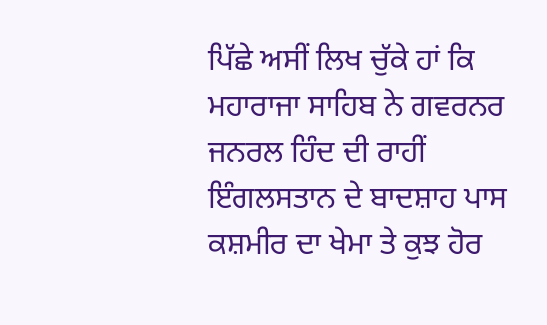ਪਿੱਛੇ ਅਸੀਂ ਲਿਖ ਚੁੱਕੇ ਹਾਂ ਕਿ ਮਹਾਰਾਜਾ ਸਾਹਿਬ ਨੇ ਗਵਰਨਰ ਜਨਰਲ ਹਿੰਦ ਦੀ ਰਾਹੀਂ ਇੰਗਲਸਤਾਨ ਦੇ ਬਾਦਸ਼ਾਹ ਪਾਸ ਕਸ਼ਮੀਰ ਦਾ ਖੇਮਾ ਤੇ ਕੁਝ ਹੋਰ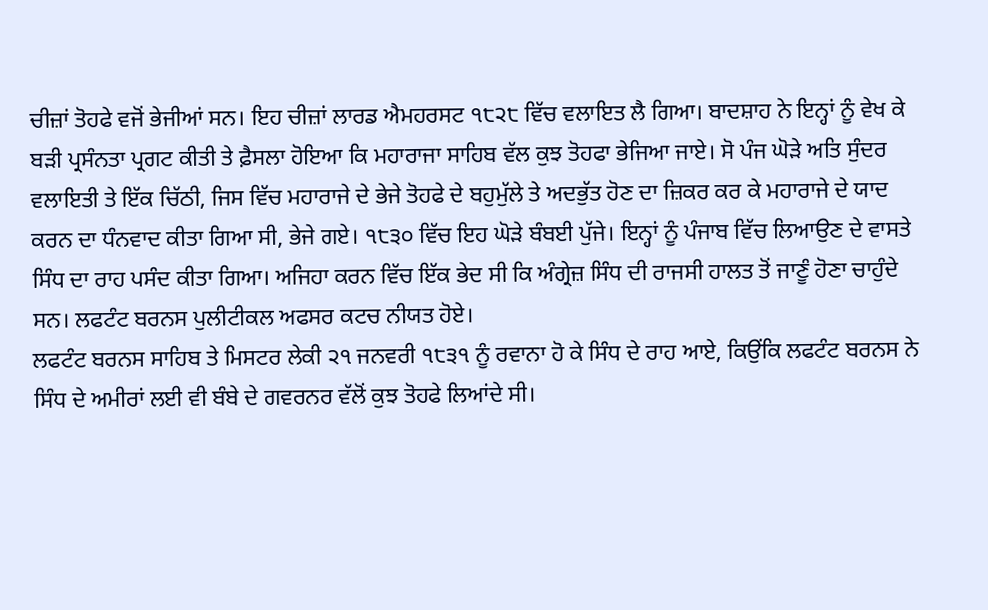ਚੀਜ਼ਾਂ ਤੋਹਫੇ ਵਜੋਂ ਭੇਜੀਆਂ ਸਨ। ਇਹ ਚੀਜ਼ਾਂ ਲਾਰਡ ਐਮਹਰਸਟ ੧੮੨੮ ਵਿੱਚ ਵਲਾਇਤ ਲੈ ਗਿਆ। ਬਾਦਸ਼ਾਹ ਨੇ ਇਨ੍ਹਾਂ ਨੂੰ ਵੇਖ ਕੇ ਬੜੀ ਪ੍ਰਸੰਨਤਾ ਪ੍ਰਗਟ ਕੀਤੀ ਤੇ ਫ਼ੈਸਲਾ ਹੋਇਆ ਕਿ ਮਹਾਰਾਜਾ ਸਾਹਿਬ ਵੱਲ ਕੁਝ ਤੋਹਫਾ ਭੇਜਿਆ ਜਾਏ। ਸੋ ਪੰਜ ਘੋੜੇ ਅਤਿ ਸੁੰਦਰ ਵਲਾਇਤੀ ਤੇ ਇੱਕ ਚਿੱਠੀ, ਜਿਸ ਵਿੱਚ ਮਹਾਰਾਜੇ ਦੇ ਭੇਜੇ ਤੋਹਫੇ ਦੇ ਬਹੁਮੁੱਲੇ ਤੇ ਅਦਭੁੱਤ ਹੋਣ ਦਾ ਜ਼ਿਕਰ ਕਰ ਕੇ ਮਹਾਰਾਜੇ ਦੇ ਯਾਦ ਕਰਨ ਦਾ ਧੰਨਵਾਦ ਕੀਤਾ ਗਿਆ ਸੀ, ਭੇਜੇ ਗਏ। ੧੮੩੦ ਵਿੱਚ ਇਹ ਘੋੜੇ ਬੰਬਈ ਪੁੱਜੇ। ਇਨ੍ਹਾਂ ਨੂੰ ਪੰਜਾਬ ਵਿੱਚ ਲਿਆਉਣ ਦੇ ਵਾਸਤੇ ਸਿੰਧ ਦਾ ਰਾਹ ਪਸੰਦ ਕੀਤਾ ਗਿਆ। ਅਜਿਹਾ ਕਰਨ ਵਿੱਚ ਇੱਕ ਭੇਦ ਸੀ ਕਿ ਅੰਗ੍ਰੇਜ਼ ਸਿੰਧ ਦੀ ਰਾਜਸੀ ਹਾਲਤ ਤੋਂ ਜਾਣੂੰ ਹੋਣਾ ਚਾਹੁੰਦੇ ਸਨ। ਲਫਟੰਟ ਬਰਨਸ ਪੁਲੀਟੀਕਲ ਅਫਸਰ ਕਟਚ ਨੀਯਤ ਹੋਏ।
ਲਫਟੰਟ ਬਰਨਸ ਸਾਹਿਬ ਤੇ ਮਿਸਟਰ ਲੇਕੀ ੨੧ ਜਨਵਰੀ ੧੮੩੧ ਨੂੰ ਰਵਾਨਾ ਹੋ ਕੇ ਸਿੰਧ ਦੇ ਰਾਹ ਆਏ, ਕਿਉਂਕਿ ਲਫਟੰਟ ਬਰਨਸ ਨੇ ਸਿੰਧ ਦੇ ਅਮੀਰਾਂ ਲਈ ਵੀ ਬੰਬੇ ਦੇ ਗਵਰਨਰ ਵੱਲੋਂ ਕੁਝ ਤੋਹਫੇ ਲਿਆਂਦੇ ਸੀ।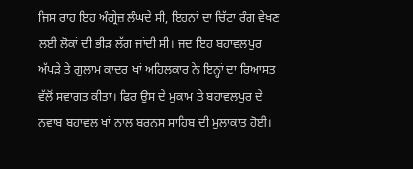ਜਿਸ ਰਾਹ ਇਹ ਅੰਗ੍ਰੇਜ਼ ਲੰਘਦੇ ਸੀ, ਇਹਨਾਂ ਦਾ ਚਿੱਟਾ ਰੰਗ ਵੇਖਣ ਲਈ ਲੋਕਾਂ ਦੀ ਭੀੜ ਲੱਗ ਜਾਂਦੀ ਸੀ। ਜਦ ਇਹ ਬਹਾਵਲਪੁਰ ਅੱਪੜੇ ਤੇ ਗੁਲਾਮ ਕਾਦਰ ਖਾਂ ਅਹਿਲਕਾਰ ਨੇ ਇਨ੍ਹਾਂ ਦਾ ਰਿਆਸਤ ਵੱਲੋਂ ਸਵਾਗਤ ਕੀਤਾ। ਫਿਰ ਉਸ ਦੇ ਮੁਕਾਮ ਤੇ ਬਹਾਵਲਪੁਰ ਦੇ ਨਵਾਬ ਬਹਾਵਲ ਖਾਂ ਨਾਲ ਬਰਨਸ ਸਾਹਿਬ ਦੀ ਮੁਲਾਕਾਤ ਹੋਈ।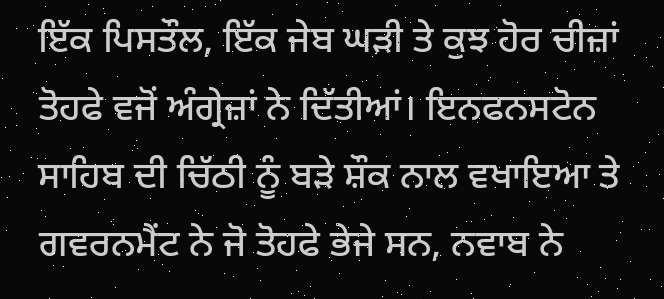ਇੱਕ ਪਿਸਤੌਲ, ਇੱਕ ਜੇਬ ਘੜੀ ਤੇ ਕੁਝ ਹੋਰ ਚੀਜ਼ਾਂ ਤੋਹਫੇ ਵਜੋਂ ਅੰਗ੍ਰੇਜ਼ਾਂ ਨੇ ਦਿੱਤੀਆਂ। ਇਨਫਨਸਟੋਨ ਸਾਹਿਬ ਦੀ ਚਿੱਠੀ ਨੂੰ ਬੜੇ ਸ਼ੌਕ ਨਾਲ ਵਖਾਇਆ ਤੇ ਗਵਰਨਮੈਂਟ ਨੇ ਜੋ ਤੋਹਫੇ ਭੇਜੇ ਸਨ, ਨਵਾਬ ਨੇ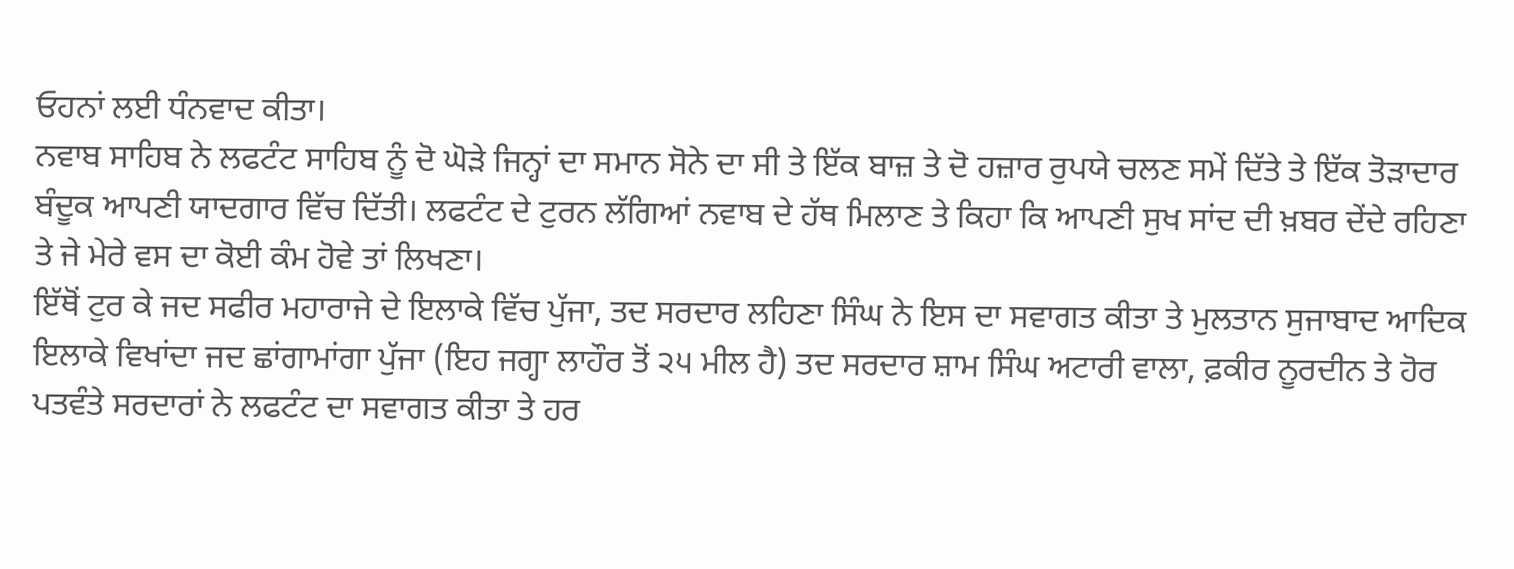ਓਹਨਾਂ ਲਈ ਧੰਨਵਾਦ ਕੀਤਾ।
ਨਵਾਬ ਸਾਹਿਬ ਨੇ ਲਫਟੰਟ ਸਾਹਿਬ ਨੂੰ ਦੋ ਘੋੜੇ ਜਿਨ੍ਹਾਂ ਦਾ ਸਮਾਨ ਸੋਨੇ ਦਾ ਸੀ ਤੇ ਇੱਕ ਬਾਜ਼ ਤੇ ਦੋ ਹਜ਼ਾਰ ਰੁਪਯੇ ਚਲਣ ਸਮੇਂ ਦਿੱਤੇ ਤੇ ਇੱਕ ਤੋੜਾਦਾਰ ਬੰਦੂਕ ਆਪਣੀ ਯਾਦਗਾਰ ਵਿੱਚ ਦਿੱਤੀ। ਲਫਟੰਟ ਦੇ ਟੁਰਨ ਲੱਗਿਆਂ ਨਵਾਬ ਦੇ ਹੱਥ ਮਿਲਾਣ ਤੇ ਕਿਹਾ ਕਿ ਆਪਣੀ ਸੁਖ ਸਾਂਦ ਦੀ ਖ਼ਬਰ ਦੇਂਦੇ ਰਹਿਣਾ ਤੇ ਜੇ ਮੇਰੇ ਵਸ ਦਾ ਕੋਈ ਕੰਮ ਹੋਵੇ ਤਾਂ ਲਿਖਣਾ।
ਇੱਥੋਂ ਟੁਰ ਕੇ ਜਦ ਸਫੀਰ ਮਹਾਰਾਜੇ ਦੇ ਇਲਾਕੇ ਵਿੱਚ ਪੁੱਜਾ, ਤਦ ਸਰਦਾਰ ਲਹਿਣਾ ਸਿੰਘ ਨੇ ਇਸ ਦਾ ਸਵਾਗਤ ਕੀਤਾ ਤੇ ਮੁਲਤਾਨ ਸੁਜਾਬਾਦ ਆਦਿਕ ਇਲਾਕੇ ਵਿਖਾਂਦਾ ਜਦ ਛਾਂਗਾਮਾਂਗਾ ਪੁੱਜਾ (ਇਹ ਜਗ੍ਹਾ ਲਾਹੌਰ ਤੋਂ ੨੫ ਮੀਲ ਹੈ) ਤਦ ਸਰਦਾਰ ਸ਼ਾਮ ਸਿੰਘ ਅਟਾਰੀ ਵਾਲਾ, ਫ਼ਕੀਰ ਨੂਰਦੀਨ ਤੇ ਹੋਰ ਪਤਵੰਤੇ ਸਰਦਾਰਾਂ ਨੇ ਲਫਟੰਟ ਦਾ ਸਵਾਗਤ ਕੀਤਾ ਤੇ ਹਰ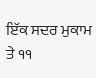ਇੱਕ ਸਦਰ ਮੁਕਾਮ ਤੇ ੧੧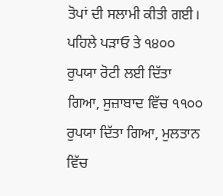ਤੋਪਾਂ ਦੀ ਸਲਾਮੀ ਕੀਤੀ ਗਈ। ਪਹਿਲੇ ਪੜਾਓ ਤੇ ੧੪੦੦ ਰੁਪਯਾ ਰੋਟੀ ਲਈ ਦਿੱਤਾ ਗਿਆ, ਸੁਜ਼ਾਬਾਦ ਵਿੱਚ ੧੧੦੦ ਰੁਪਯਾ ਦਿੱਤਾ ਗਿਆ, ਮੁਲਤਾਨ ਵਿੱਚ